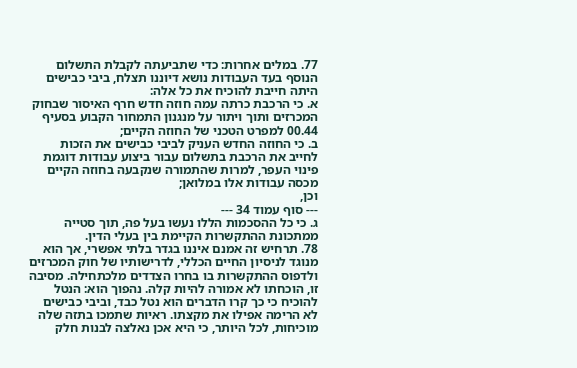77. במלים אחרות: כדי שתביעתה לקבלת התשלום הנוסף בעד העבודות נושא דיוננו תצלח, ביבי כבישים היתה חייבת להוכיח את כל אלה:
א. כי הרכבת כרתה עמה חוזה חדש חרף האיסור שבחוק המכרזים ותוך ויתור על מנגנון התמחור הקבוע בסעיף 00.44 למפרט הטכני של החוזה הקיים;
ב. כי החוזה החדש העניק לביבי כבישים את הזכות לחייב את הרכבת בתשלום עבור ביצוע עבודות דוגמת פינוי העפר, למרות שהתמורה שנקבעה בחוזה הקיים מכסה עבודות אלו במלואן;
וכן,
--- סוף עמוד 34 ---
ג. כי כל ההסכמות הללו נעשו בעל פה, תוך סטייה ממתכונת ההתקשרות הקיימת בין בעלי הדין.
78. תרחיש זה אמנם איננו בגדר בלתי אפשרי, אך הוא מנוגד לניסיון החיים הכללי, לדרישותיו של חוק המכרזים ולדפוס ההתקשרות בו בחרו הצדדים מלכתחילה. מסיבה זו, הוכחתו לא אמורה להיות קלה. נהפוך הוא: הנטל להוכיח כי כך קרו הדברים הוא נטל כבד, וביבי כבישים לא הרימה אפילו את מקצתו. ראיות שתמכו בתזה שלה מוכיחות, לכל היותר, כי היא אכן נאלצה לבנות חלק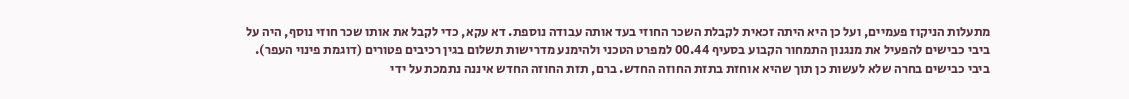מתעלות הניקוז פעמיים, ועל כן היא היתה זכאית לקבלת השכר החוזי בעד אותה עבודה נוספת. דא עקא, כדי לקבל את אותו שכר חוזי נוסף, היה על ביבי כבישים להפעיל את מנגנון התמחור הקבוע בסעיף 00.44 למפרט הטכני ולהימנע מדרישות תשלום בגין רכיבים פטורים (דוגמת פינוי העפר). ביבי כבישים בחרה שלא לעשות כן תוך שהיא אוחזת בתזת החוזה החדש. ברם, תזת החוזה החדש איננה נתמכת על ידי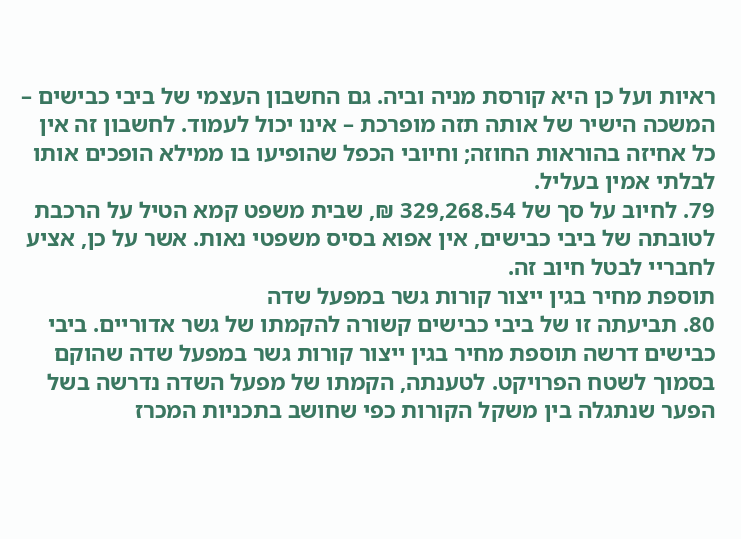ראיות ועל כן היא קורסת מניה וביה. גם החשבון העצמי של ביבי כבישים – המשכה הישיר של אותה תזה מופרכת – אינו יכול לעמוד. לחשבון זה אין כל אחיזה בהוראות החוזה; וחיובי הכפל שהופיעו בו ממילא הופכים אותו לבלתי אמין בעליל.
79. לחיוב על סך של 329,268.54 ₪, שבית משפט קמא הטיל על הרכבת לטובתה של ביבי כבישים, אין אפוא בסיס משפטי נאות. אשר על כן, אציע לחבריי לבטל חיוב זה.
תוספת מחיר בגין ייצור קורות גשר במפעל שדה
80. תביעתה זו של ביבי כבישים קשורה להקמתו של גשר אדוריים. ביבי כבישים דרשה תוספת מחיר בגין ייצור קורות גשר במפעל שדה שהוקם בסמוך לשטח הפרויקט. לטענתה, הקמתו של מפעל השדה נדרשה בשל הפער שנתגלה בין משקל הקורות כפי שחושב בתכניות המכרז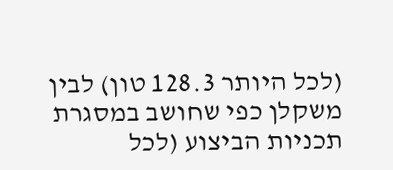(לכל היותר 128.3 טון) לבין משקלן כפי שחושב במסגרת תכניות הביצוע (לכל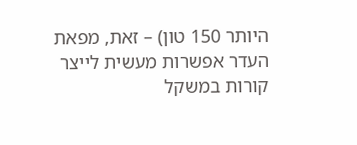היותר 150 טון) – זאת, מפאת העדר אפשרות מעשית לייצר קורות במשקל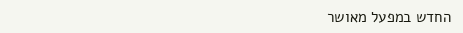החדש במפעל מאושר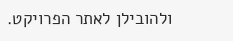ולהובילן לאתר הפרויקט.